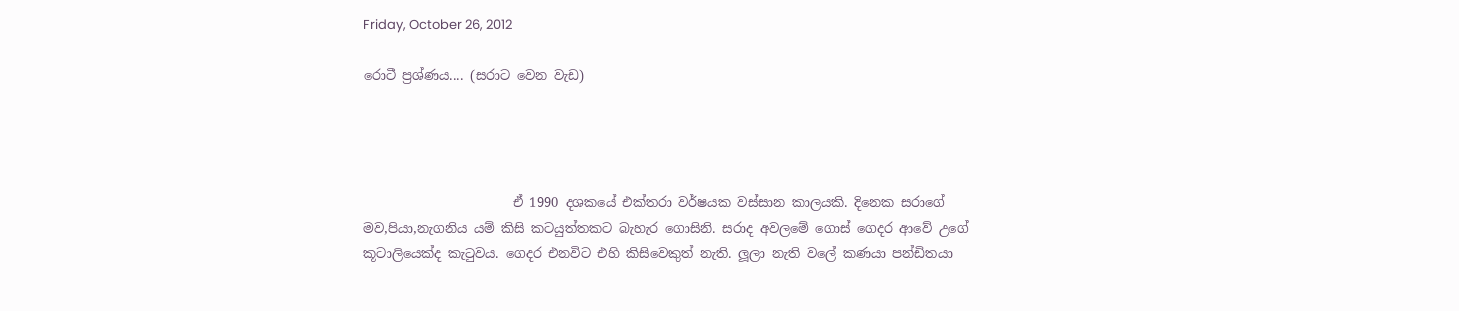Friday, October 26, 2012

රොටී ප්‍රශ්ණය.... (සරාට වෙන වැඩ)




                       ඒ 1990 දශකයේ එක්තරා වර්ෂයක වස්සාන කාලයකි. දිනෙක සරාගේ මව,පියා,නැගනිය යම් කිසි කටයුත්තකට බැහැර ගොසිනි. සරාද අවලමේ ගොස් ගෙදර ආවේ උගේ කූටාලියෙක්ද කැ‍ටුවය. ගෙදර එනවිට එහි කිසිවෙකුත් නැති. ලූලා නැති වලේ කණයා පන්ඩිතයා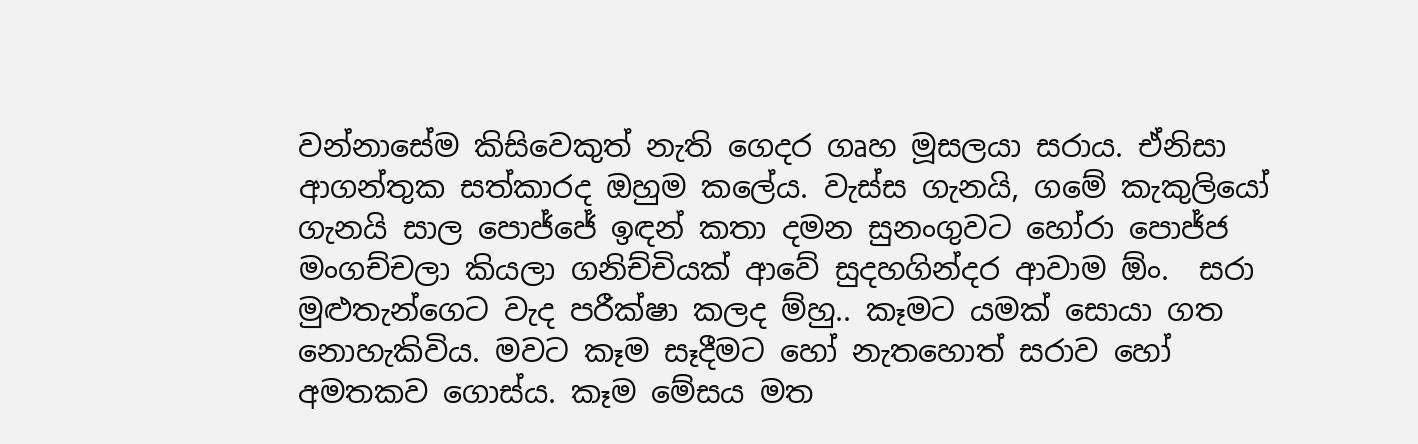වන්නාසේම කිසිවෙකුත් නැති ගෙදර ගෘහ මූසලයා සරාය. ඒනිසා ආගන්තුක සත්කාරද ඔහුම කලේය. වැස්ස ගැනයි, ගමේ කැකුලියෝ ගැනයි සාල පොජ්ජේ ඉඳන් කතා දමන සුනංගුවට හෝරා පොජ්ජ මංගච්චලා කියලා ගනිච්චියක් ආවේ සුදහගින්දර ආවාම ඕං.  සරා මුළුතැන්ගෙට වැද පරීක්ෂා කලද ම්හු.. කෑමට යමක් සොයා ගත නොහැකිවිය. මවට කෑම සෑදීමට හෝ නැතහොත් සරාව හෝ අමතකව ගොස්ය. කෑම මේසය මත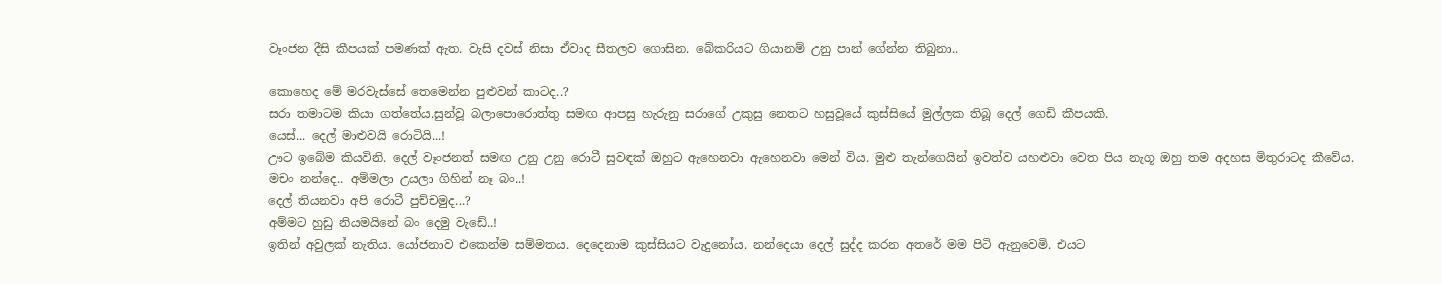වෑංජන දීසි කීපයක් පමණක් ඇත. වැසි දවස් නිසා ඒවාද සීතලව ගොසින. බේකරියට ගියානම් උනු පාන් ගේන්න තිබුනා..

කොහෙද මේ මරවැස්සේ තෙමෙන්න පුළුවන් කාටද..?
සරා තමාටම කියා ගත්තේය.සුන්වූ බලාපොරොත්තු සමඟ ආපසු හැරුනු සරාගේ උකුසු නෙතට හසුවූයේ කුස්සියේ මුල්ලක තිබූ දෙල් ගෙඩි කීපයකි.
යෙස්... දෙල් මාළුවයි රොටියි...!
ඌට ඉබේම කියවිනි. දෙල් වෑංජනත් සමඟ උනු උනු රොටී සුවඳක් ඔහුට ඇහෙනවා ඇහෙනවා මෙන් විය. මුළු තැන්ගෙයින් ඉවත්ව යහළුවා වෙත පිය නැගූ ඔහු තම අදහස මිතුරාටද කීවේය.
මචං නන්දෙ.. අම්මලා උයලා ගිහින් නෑ බං..!
දෙල් තියනවා අපි රොටී පුච්චමුද...?
අම්මට හුඩු නියමයිනේ බං දෙමු වැඩේ..!
ඉතින් අවුලක් නැතිය. යෝජනාව එකෙන්ම සම්මතය. දෙදෙනාම කුස්සියට වැදුනෝය. නන්දෙයා දෙල් සුද්ද කරන අතරේ මම පිටි ඇනුවෙමි. එයට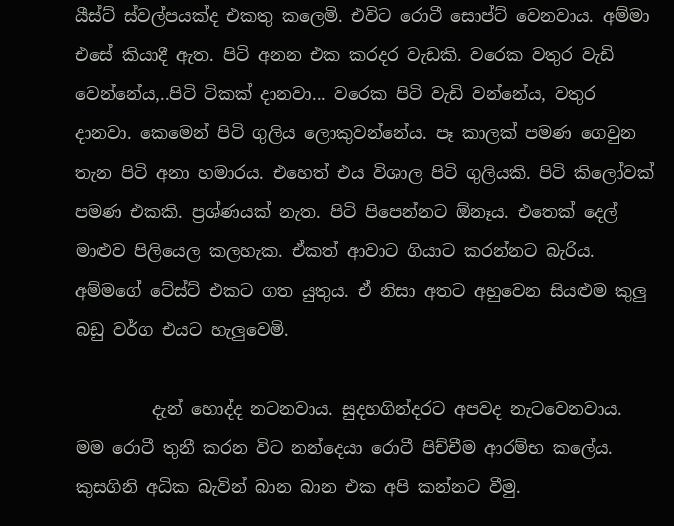යීස්ට් ස්වල්පයක්ද එකතු කලෙමි. එවිට රොටී සොප්ට් වෙනවාය. අම්මා එසේ කියාදී ඇත. පිටි අනන එක කරදර වැඩකි. වරෙක වතුර වැඩි වෙන්නේය,..පිටි ටිකක් දානවා... වරෙක පිටි වැඩි වන්නේය, වතුර දානවා. කෙමෙන් පිටි ගුලිය ලොකුවන්නේය. පෑ කාලක් පමණ ගෙවුන තැන පිටි අනා හමාරය. එහෙත් එය විශාල පිටි ගුලියකි. පිටි කිලෝවක් පමණ එකකි. ප්‍රශ්ණයක් නැත. පිටි පිපෙන්නට ඕනෑය. එතෙක් දෙල් මාළුව පිලියෙල කලහැක. ඒකත් ආවාට ගියාට කරන්නට බැරිය. අම්මගේ ටේස්ට් එකට ගත යුතුය. ඒ නිසා අතට අහුවෙන සියළුම කුලු බඩු වර්ග එයට හැලුවෙමි.

         දැන් හොද්ද නටනවාය. සුදහගින්දරට අපවද නැටවෙනවාය. මම රොටී තුනී කරන විට නන්දෙයා රොටී පිච්චීම ආරම්භ කලේය. කුසගිනි අධික බැවින් බාන බාන එක අපි කන්නට වීමු.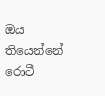ඔය තියෙන්නේ රොටී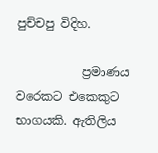පුච්චපු විදිහ.

           ප්‍රමාණය වරෙකට එකෙකුට භාගයකි. ඇතිලිය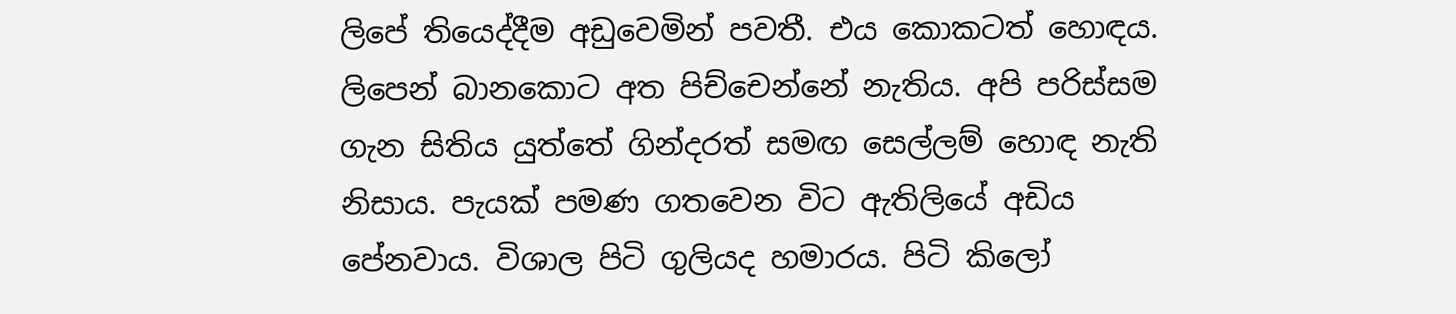ලිපේ තියෙද්දීම අඩුවෙමින් පවතී. එය කොකටත් හොඳය. ලිපෙන් බානකොට අත පිච්චෙන්නේ නැතිය. අපි පරිස්සම ගැන සිතිය යුත්තේ ගින්දරත් සමඟ සෙල්ලම් හොඳ නැති නිසාය. පැයක් පමණ ගතවෙන විට ඇතිලියේ අඩිය පේනවාය. විශාල පිටි ගුලියද හමාරය. පිටි කිලෝ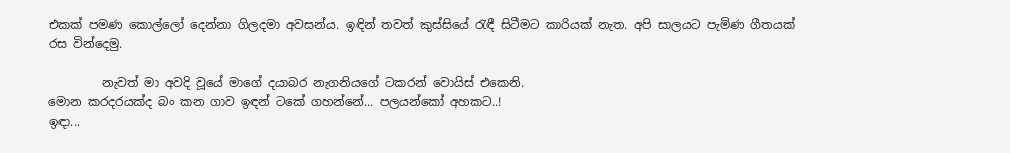එකක් පමණ කොල්ලෝ දෙන්නා ගිලදමා අවසන්ය. ඉඳින් තවත් කුස්සියේ ‍රැඳී සිටීමට කාරියක් නැත. අපි සාලයට පැමිණ ගීතයක් රස වින්දෙමු.

         නැවත් මා අවදි වූයේ මාගේ දයාබර නැගනියගේ ටකරන් වොයිස් එකෙනි.
මොන කරදරයක්ද බං කන ගාව ඉඳන් ටකේ ගහන්නේ... පලයන්කෝ අහකට..!
ඉඳා...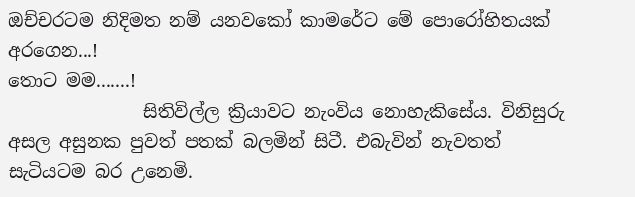ඔච්චරටම නිදිමත නම් යනවකෝ කාමරේට මේ පොරෝහිතයක් අරගෙන...!
තොට මම.......!
               සිතිවිල්ල ක්‍රියාවට නැංවිය නොහැකිසේය. විනිසුරු අසල අසුනක පුවත් පතක් බලමින් සිටී. එබැවින් නැවතත් සැටියටම බර උනෙමි.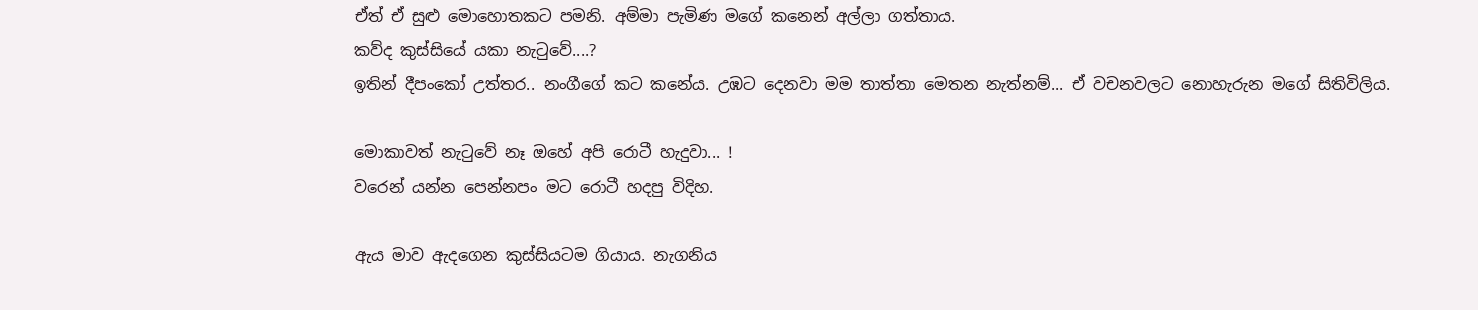ඒත් ඒ සුළු මොහොතකට පමනි. අම්මා පැමිණ මගේ කනෙන් අල්ලා ගත්තාය.
කව්ද කුස්සියේ යකා නැ‍ටුවේ....?
ඉතින් දීපංකෝ උත්තර.. නංගීගේ කට කනේය. උඹට දෙනවා මම තාත්තා මෙතන නැත්නම්... ඒ වචනවලට නොහැරුන මගේ සිතිවිලිය.

මොකාවත් නැ‍ටුවේ නෑ ඔහේ අපි රොටී හැදුවා... !
වරෙන් යන්න පෙන්නපං මට රොටී හදපු විදිහ.

ඇය මාව ඇදගෙන කුස්සියටම ගියාය. නැගනිය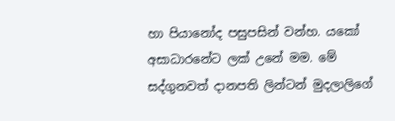හා පියානෝද පසුපසින් වන්හ. යකෝ අසාධාරනේට ලක් උනේ මම. මේ සද්ගුනවත් දානපති ලින්ටන් මුදලාලිගේ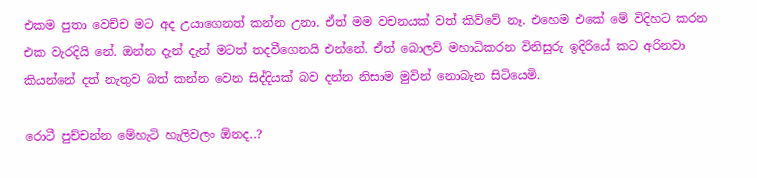එකම පුතා වෙච්ච මට අද උයාගෙනත් කන්න උනා. ඒත් මම වචනයක් වත් කිව්වේ නෑ. එහෙම එකේ මේ විදිහට කරන එක වැරදියි නේ. ඔන්න දැන් දැන් මටත් තදවීගෙනයි එන්නේ. ඒත් බොලව් මහාධිකරන විනිසුරු ඉදිරියේ කට අරිනවා කියන්නේ දත් නැතුව බත් කන්න වෙන සිද්දියක් බව දන්න නිසාම මුවින් නොබැන සිටියෙමි.

රොටී පුච්චන්න මේහැටි හැලිවලං ඕනද..?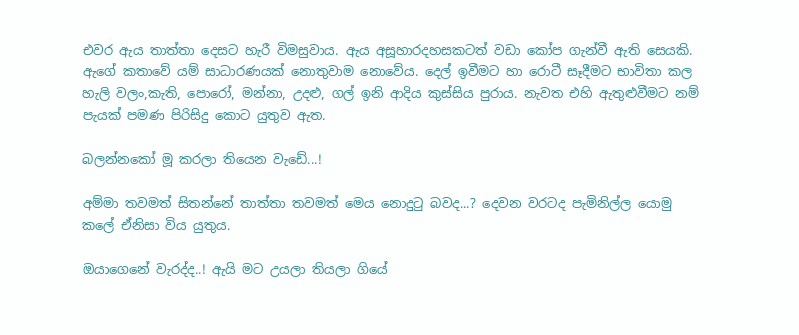එවර ඇය තාත්තා දෙසට හැරී විමසුවාය. ඇය අසූහාරදහසකටත් වඩා කෝප ගැන්වී ඇති සෙයකි. ඇගේ කතාවේ යම් සාධාරණයක් නොතුවාම නොවේය. දෙල් ඉවීමට හා රොටී සෑදීමට භාවිතා කල හැලි වලං,කැති, පොරෝ, මන්නා, උදළු, ගල් ඉනි ආදිය කුස්සිය පුරාය. නැවත එහි ඇතුළුවීමට නම් පැයක් පමණ පිරිසිදු කොට යුතුව ඇත.

බලන්නකෝ මූ කරලා තියෙන වැඩේ...!

අම්මා තවමත් සිතන්නේ තාත්තා තවමත් මෙය නොදු‍ටු බවද...? දෙවන වරටද පැමිනිල්ල යොමු කලේ ඒනිසා විය යුතුය.

ඔයාගෙනේ වැරද්ද..! ඇයි මට උයලා තියලා ගියේ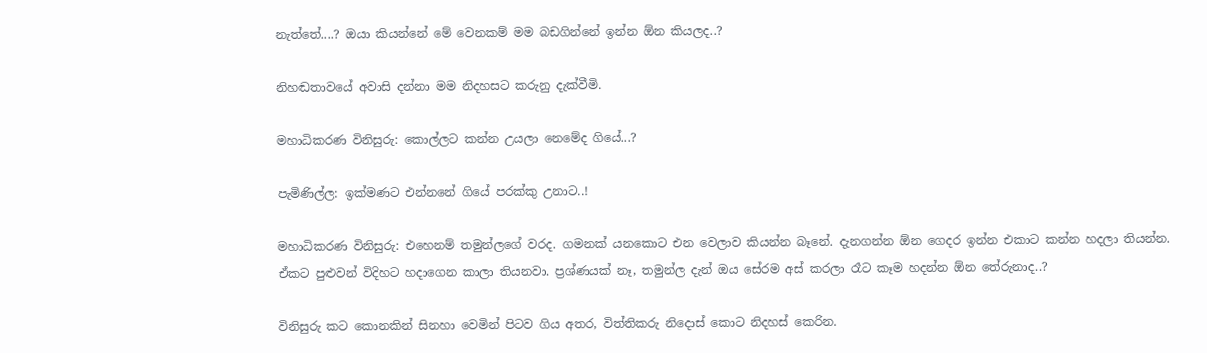නැත්තේ....? ඔයා කියන්නේ මේ වෙනකම් මම බඩගින්නේ ඉන්න ඕන කියලද..?

නිහඬතාවයේ අවාසි දන්නා මම නිදහසට කරුනු දැක්වීමි.

මහාධිකරණ විනිසුරු: කොල්ලට කන්න උයලා නෙමේද ගියේ...?

පැමිණිල්ල: ඉක්මණට එන්නනේ ගියේ පරක්කු උනාට..!

මහාධිකරණ විනිසුරු: එහෙනම් තමුන්ලගේ වරද. ගමනක් යනකොට එන වෙලාව කියන්න බෑනේ. දැනගන්න ඕන ගෙදර ඉන්න එකාට කන්න හදලා තියන්න. ඒකට පුළුවන් විදිහට හදාගෙන කාලා තියනවා. ප්‍රශ්ණයක් නෑ, තමුන්ල දැන් ඔය සේරම අස් කරලා රෑට කෑම හදන්න ඕන තේරුනාද..?

විනිසුරු කට කොනකින් සිනහා වෙමින් පිටව ගිය අතර, විත්තිකරු නිදොස් කොට නිදහස් කෙරින.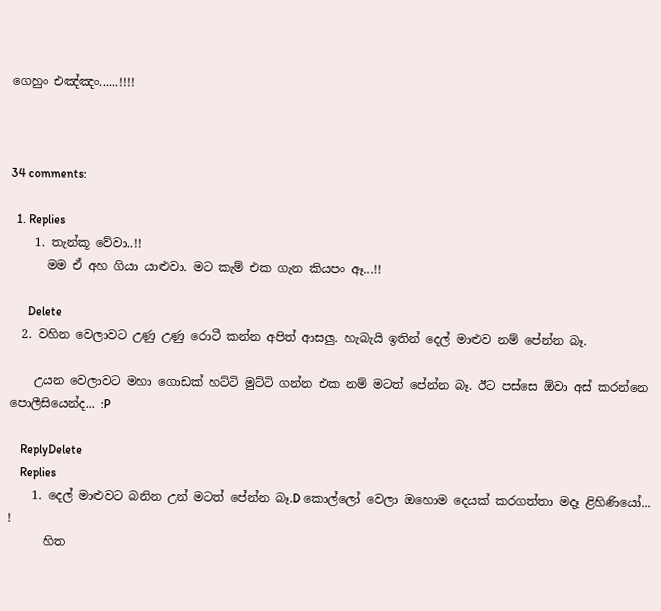ගෙහුං එඤ්ඤං......!!!!



34 comments:

  1. Replies
    1. තැන්කූ වේවා..!!
      මම ඒ අහ ගියා යාළුවා. මට කැම් එක ගැන කියපං ඈ...!!

      Delete
  2. වහින වෙලාවට උණු උණු රොටී කන්න අපිත් ආසලු. හැබැයි ඉතින් දෙල් මාළුව නම් පේන්න බෑ.

    උයන වෙලාවට මහා ගොඩක් හට්ටි මුට්ටි ගන්න එක නම් මටත් පේන්න බෑ. ඊට පස්සෙ ඕවා අස් කරන්නෙ පොලීසියෙන්ද... :P

    ReplyDelete
    Replies
    1. දෙල් මාළුවට බනින උන් මටත් පේන්න බෑ.D කොල්ලෝ වෙලා ඔහොම දෙයක් කරගත්තා මදෑ ළිහිණියෝ... !
      හිත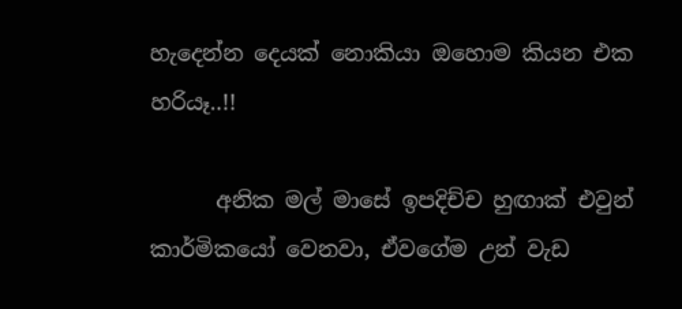හැදෙන්න දෙයක් නොකියා ඔහොම කියන එක හරියෑ..!!

      අනික මල් මාසේ ඉපදිච්ච හුඟාක් එවුන් කාර්මිකයෝ වෙනවා, ඒවගේම උන් වැඩ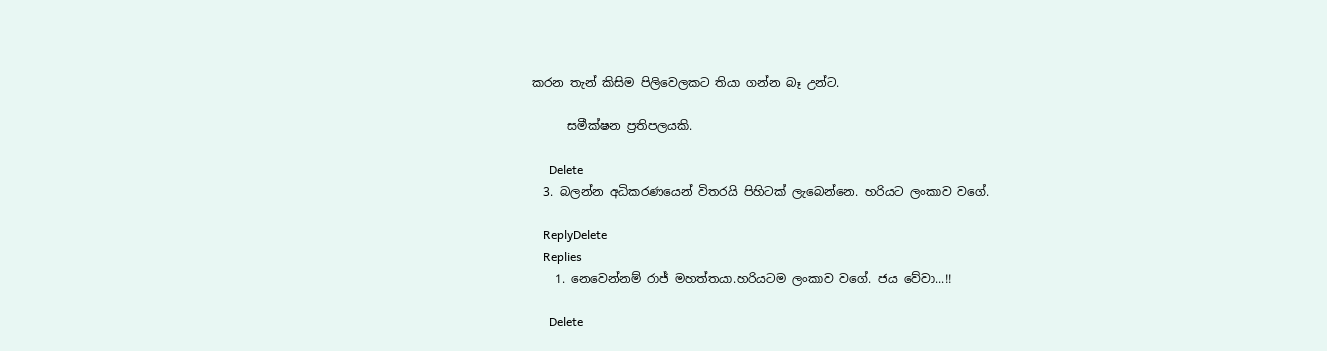කරන තැන් කිසිම පිලිවෙලකට තියා ගන්න බෑ උන්ට.

      සමීක්ෂන ප්‍රතිපලයකි.

      Delete
  3. බලන්න අධිකරණයෙන් විතරයි පිහිටක් ලැබෙන්නෙ. හරියට ලංකාව වගේ.

    ReplyDelete
    Replies
    1. නෙවෙන්නම් රාජ් මහත්තයා.හරියටම ලංකාව වගේ. ජය වේවා...!!

      Delete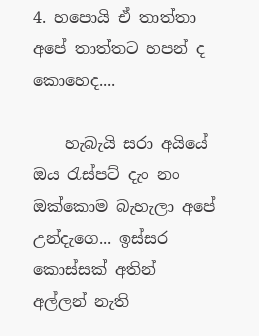4. හපොයි ඒ තාත්තා අපේ තාත්තට හපන් ද කොහෙද....

    හැබැයි සරා අයියේ ඔය රැස්පට් දැං නං ඔක්කොම බැහැලා අපේ උන්දැගෙ... ඉස්සර කොස්සක් අතින් අල්ලන් නැති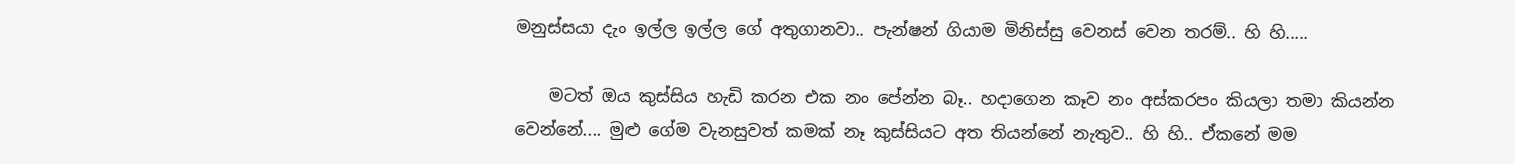මනුස්සයා දැං ඉල්ල ඉල්ල ගේ අතුගානවා.. පැන්ෂන් ගියාම මිනිස්සු වෙනස් වෙන තරම්.. හි හි.....

    මටත් ඔය කුස්සිය හැඩි කරන එක නං පේන්න බෑ.. හදාගෙන කෑව නං අස්කරපං කියලා තමා කියන්න වෙන්නේ.... මුළු ගේම වැනසුවත් කමක් නෑ කුස්සියට අත තියන්නේ නැතුව.. හි හි.. ඒකනේ මම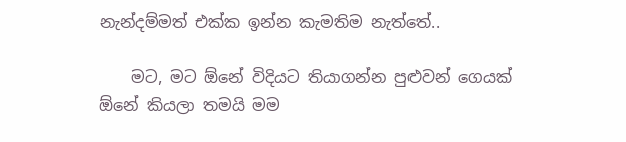නැන්දම්මත් එක්ක ඉන්න කැමතිම නැත්තේ..

    මට, මට ඕනේ විදියට තියාගන්න පුළුවන් ගෙයක් ඕනේ කියලා තමයි මම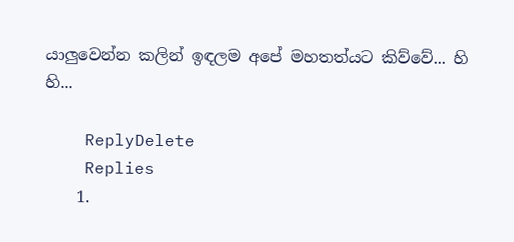යාලුවෙන්න කලින් ඉඳලම අපේ මහතත්යට කිව්‌වේ... හි හි...

    ReplyDelete
    Replies
    1.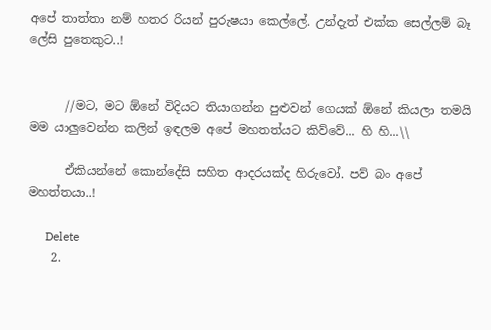අපේ තාත්තා නම් හතර රියන් පුරුෂයා කෙල්ලේ. උන්දැත් එක්ක සෙල්ලම් බෑ ලේසි පුතෙකුට..!


      //මට, මට ඕනේ විදියට තියාගන්න පුළුවන් ගෙයක් ඕනේ කියලා තමයි මම යාලුවෙන්න කලින් ඉඳලම අපේ මහතත්යට කිව්‌වේ... හි හි...\\

      ඒකියන්නේ කොන්දේසි සහිත ආදරයක්ද හිරුවෝ. පව් බං අපේ මහත්තයා..!

      Delete
    2.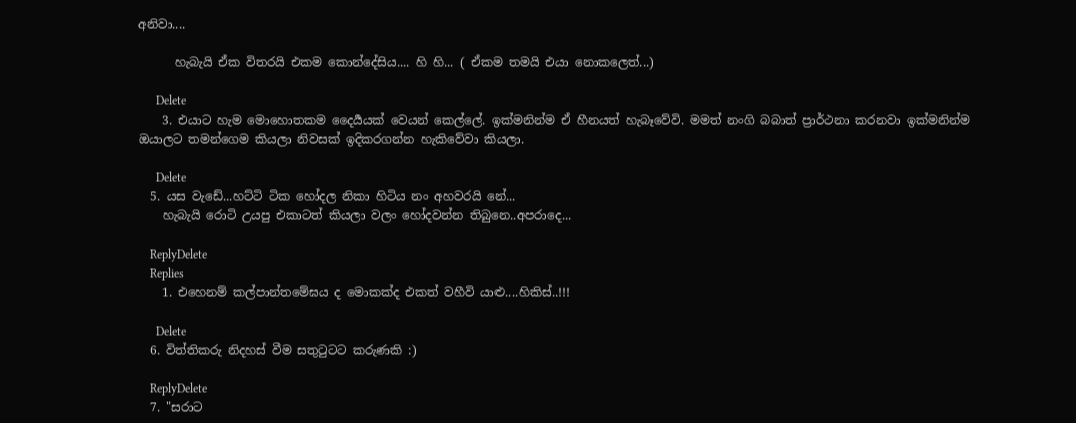අනිවා....

      හැබැයි ඒක විතරයි එකම කොන්දේසිය.... හි හි... ( ඒකම තමයි එයා නොකලෙත්...)

      Delete
    3. එයාට හැම මොහොතකම දෛර්‍යයක් වෙයන් කෙල්ලේ. ඉක්මනින්ම ඒ හීනයත් හැබෑවේවි. මමත් නංගි බබාත් ප්‍රාර්ථනා කරනවා ඉක්මනින්ම ඔයාලට තමන්ගෙම කියලා නිවසක් ඉදිකරගන්න හැකිවේවා කියලා.

      Delete
  5. යස වැඩේ...හට්ටි ටික හෝදල නිකා හිටිය නං අහවරයි නේ...
    හැබැයි රොටි උයපු එකාටත් කියලා වලං හෝදවන්න තිබුනෙ..අපරාදෙ...

    ReplyDelete
    Replies
    1. එහෙනම් කල්පාන්තමේඝය ද මොකක්ද එකත් වහීවි යාළු....හිකිස්..!!!

      Delete
  6. විත්තිකරු නිදහස් වීම සතුටුටට කරුණකි :)

    ReplyDelete
  7. "සරාට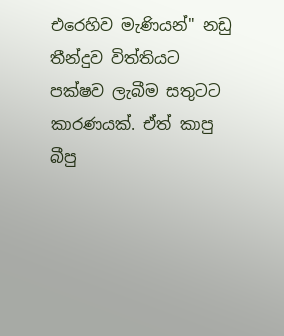එරෙහිව මැණියන්" නඩු තීන්දුව විත්තියට පක්ෂව ලැබීම සතුටට කාරණයක්. ඒත් කාපු බීපු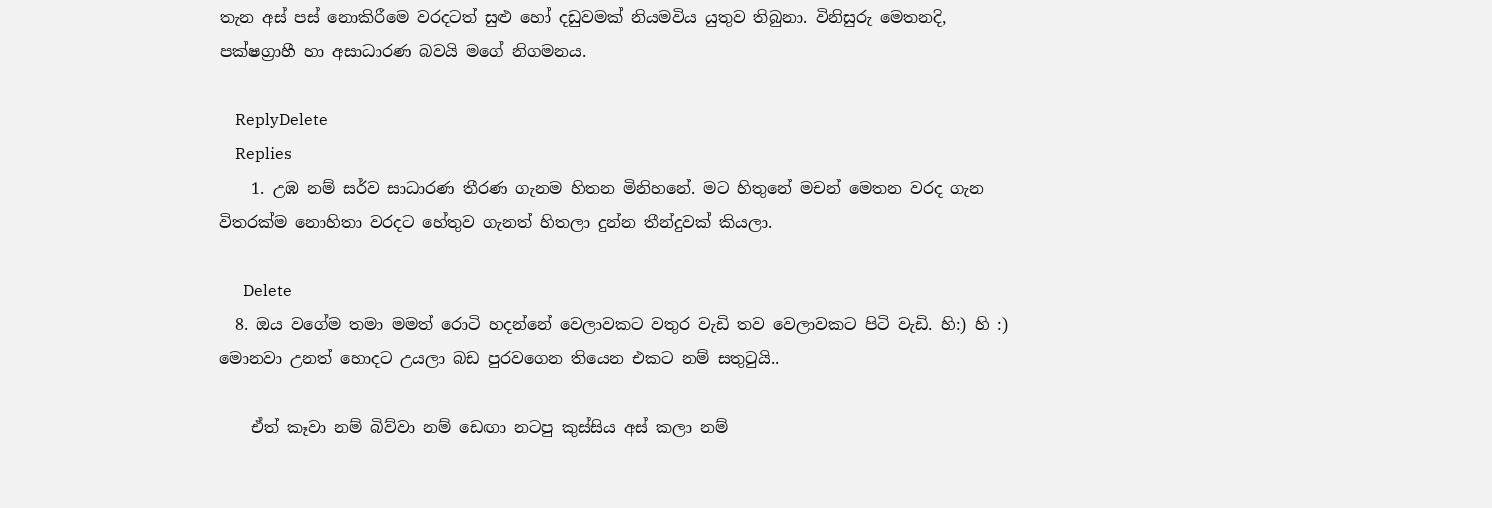තැන අස් පස් නොකිරීමෙ වරදටත් සුළු හෝ දඩුවමක් නියමවිය යුතුව තිබුනා. විනිසුරු මෙතනදි, පක්ෂග්‍රාහී හා අසාධාරණ බවයි මගේ නිගමනය.

    ReplyDelete
    Replies
    1. උඹ නම් සර්ව සාධාරණ තීරණ ගැනම හිතන මිනිහනේ. මට හිතුනේ මචන් මෙතන වරද ගැන විතරක්ම නොහිතා වරදට හේතුව ගැනත් හිතලා දුන්න තීන්දුවක් කියලා.

      Delete
  8. ඔය වගේම තමා මමත් රොටි හදන්නේ වෙලාවකට වතුර වැඩි තව වෙලාවකට පිටි වැඩි. හි:) හි :) මොනවා උනත් හොදට උයලා බඩ පුරවගෙන තියෙන එකට නම් සතුටුයි..

    ඒත් කෑවා නම් බිව්වා නම් ඩෙඟා නටපු කුස්සිය අස් කලා නම්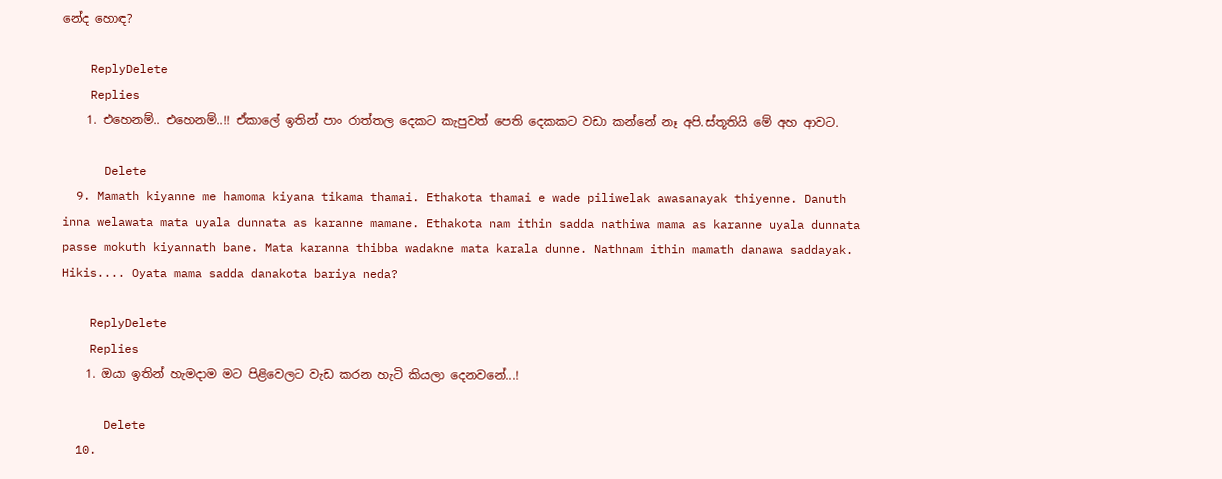නේද හොඳ?

    ReplyDelete
    Replies
    1. එහෙනම්.. එහෙනම්..!! ඒකාලේ ඉතින් පාං රාත්තල දෙකට කැපුවත් පෙති දෙකකට වඩා කන්නේ නෑ අපි.ස්තූතියි මේ අහ ආවට.

      Delete
  9. Mamath kiyanne me hamoma kiyana tikama thamai. Ethakota thamai e wade piliwelak awasanayak thiyenne. Danuth inna welawata mata uyala dunnata as karanne mamane. Ethakota nam ithin sadda nathiwa mama as karanne uyala dunnata passe mokuth kiyannath bane. Mata karanna thibba wadakne mata karala dunne. Nathnam ithin mamath danawa saddayak. Hikis.... Oyata mama sadda danakota bariya neda?

    ReplyDelete
    Replies
    1. ඔයා ඉතින් හැමදාම මට පිළිවෙලට වැඩ කරන හැටි කියලා දෙනවනේ...!

      Delete
  10.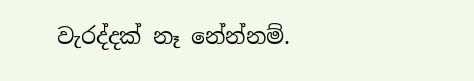වැරද්දක් නෑ නේන්නම්.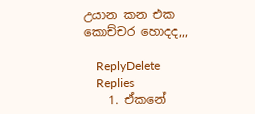උයාන කන එක කොච්චර හොදද,,,

    ReplyDelete
    Replies
    1. ඒකනේ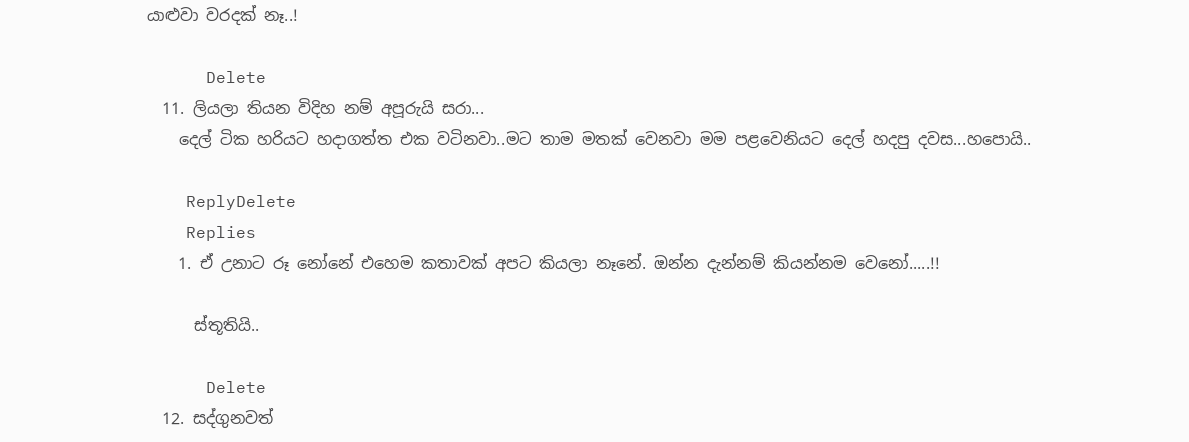යාළුවා වරදක් නෑ..!

      Delete
  11. ලියලා තියන විදිහ නම් අපූරුයි සරා...
    දෙල් ටික හරියට හදාගත්ත එක වටිනවා..මට තාම මතක් වෙනවා මම පළවෙනියට දෙල් හදපු දවස...හපොයි..

    ReplyDelete
    Replies
    1. ඒ උනාට රූ නෝනේ එහෙම කතාවක් අපට කියලා නෑනේ. ඔන්න දැන්නම් කියන්නම වෙනෝ.....!!

      ස්තූතියි..

      Delete
  12. සද්ගුනවත්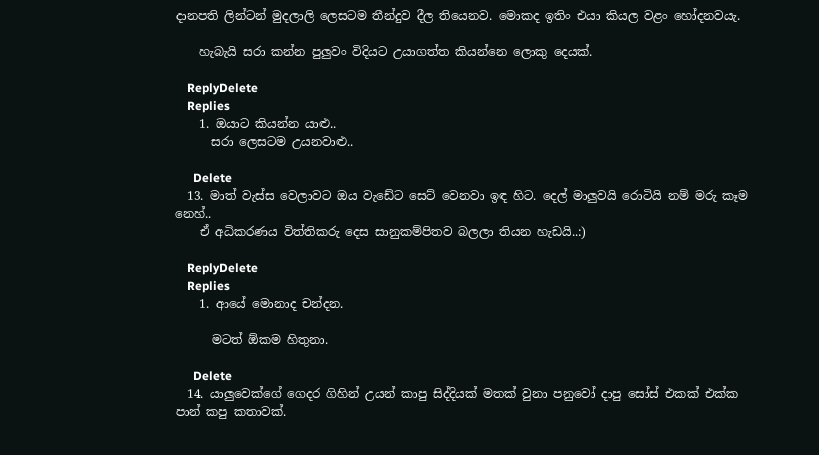දානපති ලින්ටන් මුදලාලි ලෙසටම තීන්දුව දීල තියෙනව. මොකද ඉතිං එයා කියල වළං හෝදනවයැ.

    හැබැයි සරා කන්න පුලුවං විදියට උයාගත්ත කියන්නෙ ලොකු දෙයක්.

    ReplyDelete
    Replies
    1. ඔයාට කියන්න යාළු..
      සරා ලෙසටම උයනවාළු..

      Delete
  13. මාත් වැස්ස වෙලාවට ඔය වැඩේට සෙට් වෙනවා ඉඳ හිට. දෙල් මාලුවයි රොටියි නම් මරු කෑම නෙහ්..
    ඒ අධිකරණය විත්තිකරු දෙස සානුකම්පිතව බලලා තියන හැඩයි..:)

    ReplyDelete
    Replies
    1. ආයේ මොනාද චන්දන.

      මටත් ඕකම හිතුනා.

      Delete
  14. යාලුවෙක්ගේ ගෙදර ගිහින් උයන් කාපු සිද්දියක් මතක් වුනා පනුවෝ දාපු සෝස් එකක් එක්ක පාන් කපු කතාවක්.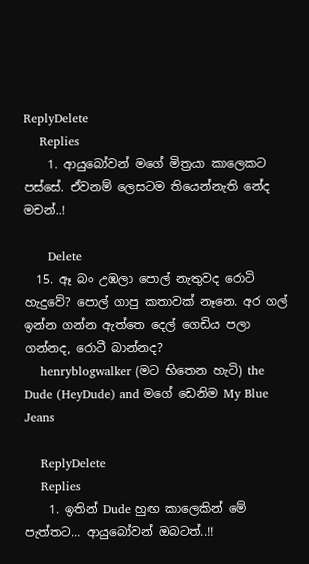ReplyDelete
    Replies
    1. ආයුබෝවන් මගේ මිත්‍රයා කාලෙකට පස්සේ. ඒවනම් ලෙසටම තියෙන්නැති නේද මචන්..!

      Delete
  15. ඈ බං උඹලා පොල් නැතුවද රොටි හැදුවේ? පොල් ගාපු කතාවක් නෑනෙ. අර ගල් ඉන්න ගන්න ඇත්තෙ දෙල් ගෙඩිය පලා ගන්නද, රොටී බාන්නද?
    henryblogwalker (මට භිතෙන හැටි) the Dude (HeyDude) and මගේ ඩෙනිම My Blue Jeans

    ReplyDelete
    Replies
    1. ඉතින් Dude හුඟ කාලෙකින් මේ පැත්තට... ආයුබෝවන් ඔබටත්..!!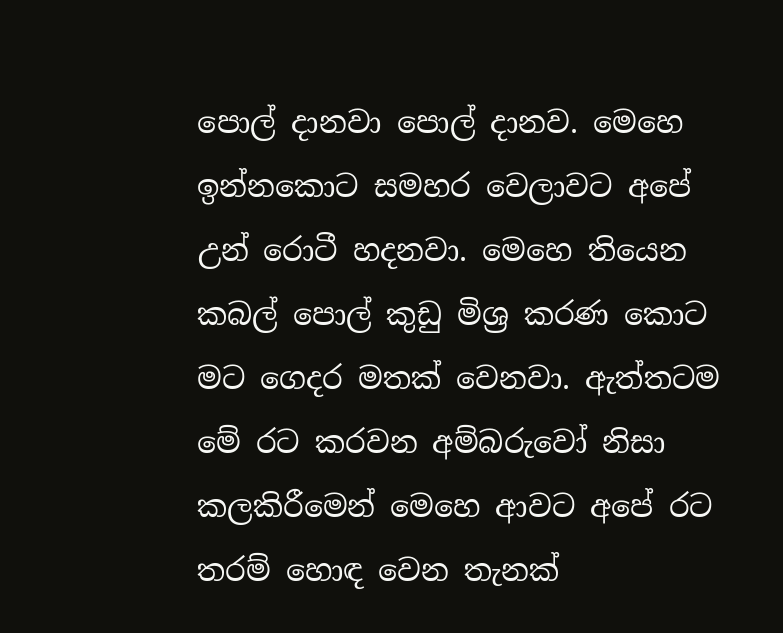පොල් දානවා පොල් දානව. මෙහෙ ඉන්නකොට සමහර වෙලාවට අපේ උන් රොටී හදනවා. මෙහෙ තියෙන කබල් පොල් කුඩු මිශ්‍ර කරණ කොට මට ගෙදර මතක් වෙනවා. ඇත්තටම මේ රට කරවන අම්බරුවෝ නිසා කලකිරීමෙන් මෙහෙ ආවට අපේ රට තරම් හොඳ වෙන තැනක්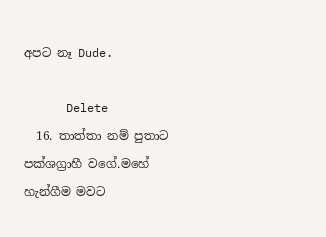අපට නෑ Dude.

      Delete
  16. තාත්තා නම් පුතාට පක්ශග්‍රාහී වගේ.මහේ හැන්ගීම මවට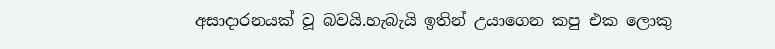අසාදාරනයක් වූ බවයි.හැබැයි ඉතින් උයාගෙන කපු එක ලොකු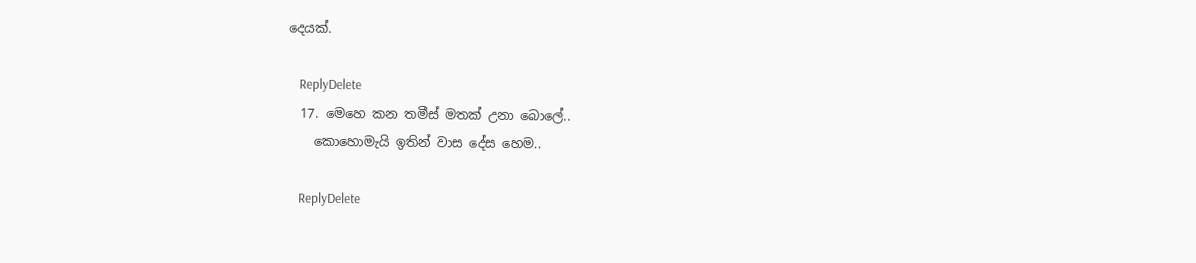දෙයක්.

    ReplyDelete
  17. මෙහෙ කන තමීස් මතක් උනා බොලේ..
    කොහොමැයි ඉතින් වාස දේස හෙම..

    ReplyDelete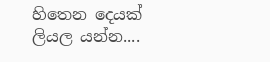හිතෙන දෙයක් ලියල යන්න....